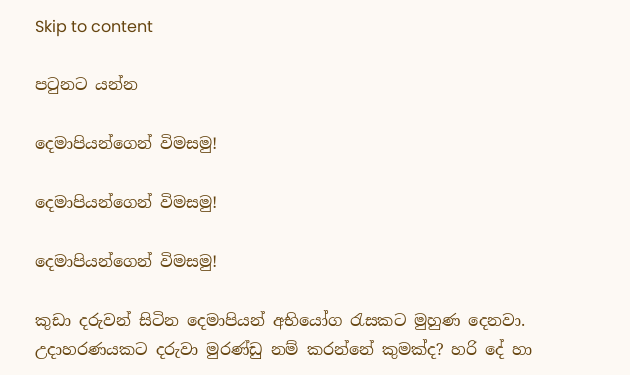Skip to content

පටුනට යන්න

දෙමාපියන්ගෙන් විමසමු!

දෙමාපියන්ගෙන් විමසමු!

දෙමාපියන්ගෙන් විමසමු!

කුඩා දරුවන් සිටින දෙමාපියන් අභියෝග රැසකට මුහුණ දෙනවා. උදාහරණයකට දරුවා මුරණ්ඩු නම් කරන්නේ කුමක්ද? හරි දේ හා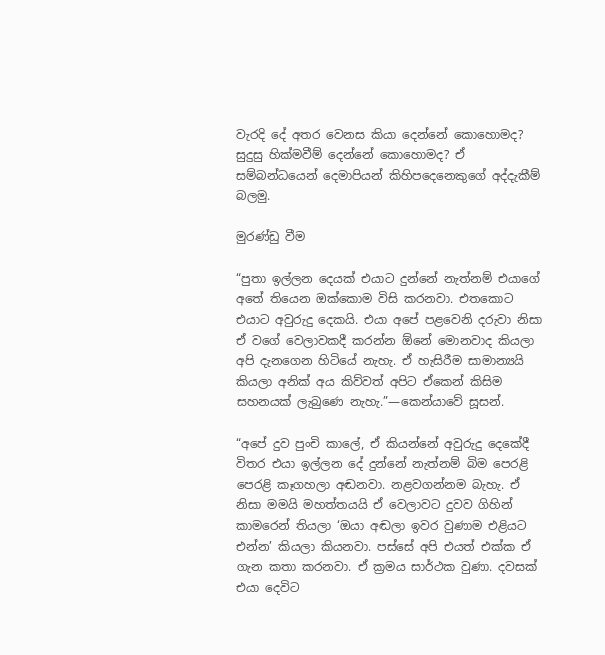වැරදි දේ අතර වෙනස කියා දෙන්නේ කොහොමද? සුදුසු හික්මවීම් දෙන්නේ කොහොමද? ඒ සම්බන්ධයෙන් දෙමාපියන් කිහිපදෙනෙකුගේ අද්දැකීම් බලමු.

මුරණ්ඩු වීම

“පුතා ඉල්ලන දෙයක් එයාට දුන්නේ නැත්නම් එයාගේ අතේ තියෙන ඔක්කොම විසි කරනවා. එතකොට එයාට අවුරුදු දෙකයි. එයා අපේ පළවෙනි දරුවා නිසා ඒ වගේ වෙලාවකදී කරන්න ඕනේ මොනවාද කියලා අපි දැනගෙන හිටියේ නැහැ. ඒ හැසිරීම සාමාන්‍යයි කියලා අනික් අය කිව්වත් අපිට ඒකෙන් කිසිම සහනයක් ලැබුණෙ නැහැ.”—කෙන්යාවේ සූසන්.

“අපේ දුව පුංචි කාලේ, ඒ කියන්නේ අවුරුදු දෙකේදී විතර එයා ඉල්ලන දේ දුන්නේ නැත්නම් බිම පෙරළි පෙරළි කෑගහලා අඬනවා. නළවගන්නම බැහැ. ඒ නිසා මමයි මහත්තයයි ඒ වෙලාවට දුවව ගිහින් කාමරෙන් තියලා ‘ඔයා අඬලා ඉවර වුණාම එළියට එන්න’ කියලා කියනවා. පස්සේ අපි එයත් එක්ක ඒ ගැන කතා කරනවා. ඒ ක්‍රමය සාර්ථක වුණා. දවසක් එයා දෙවිට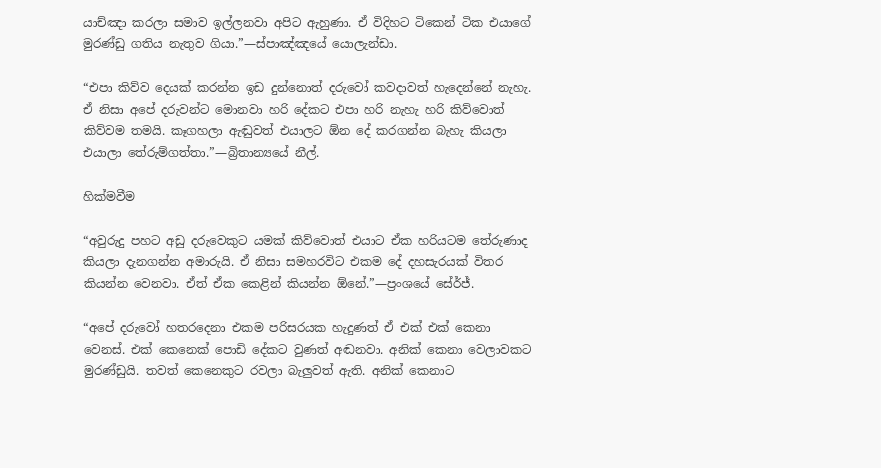යාච්ඤා කරලා සමාව ඉල්ලනවා අපිට ඇහුණා. ඒ විදිහට ටිකෙන් ටික එයාගේ මුරණ්ඩු ගතිය නැතුව ගියා.”—ස්පාඤ්ඤයේ යොලැන්ඩා.

“එපා කිව්ව දෙයක් කරන්න ඉඩ දුන්නොත් දරුවෝ කවදාවත් හැදෙන්නේ නැහැ. ඒ නිසා අපේ දරුවන්ට මොනවා හරි දේකට එපා හරි නැහැ හරි කිව්වොත් කිව්වම තමයි. කෑගහලා ඇඬුවත් එයාලට ඕන දේ කරගන්න බැහැ කියලා එයාලා තේරුම්ගත්තා.”—බ්‍රිතාන්‍යයේ නීල්.

හික්මවීම

“අවුරුදු පහට අඩු දරුවෙකුට යමක් කිව්වොත් එයාට ඒක හරියටම තේරුණාද කියලා දැනගන්න අමාරුයි. ඒ නිසා සමහරවිට එකම දේ දහසැරයක් විතර කියන්න වෙනවා. ඒත් ඒක කෙළින් කියන්න ඕනේ.”—ප්‍රංශයේ සේර්ජ්.

“අපේ දරුවෝ හතරදෙනා එකම පරිසරයක හැදුණත් ඒ එක් එක් කෙනා වෙනස්. එක් කෙනෙක් පොඩි දේකට වුණත් අඬනවා. අනික් කෙනා වෙලාවකට මුරණ්ඩුයි. තවත් කෙනෙකුට රවලා බැලුවත් ඇති. අනික් කෙනාට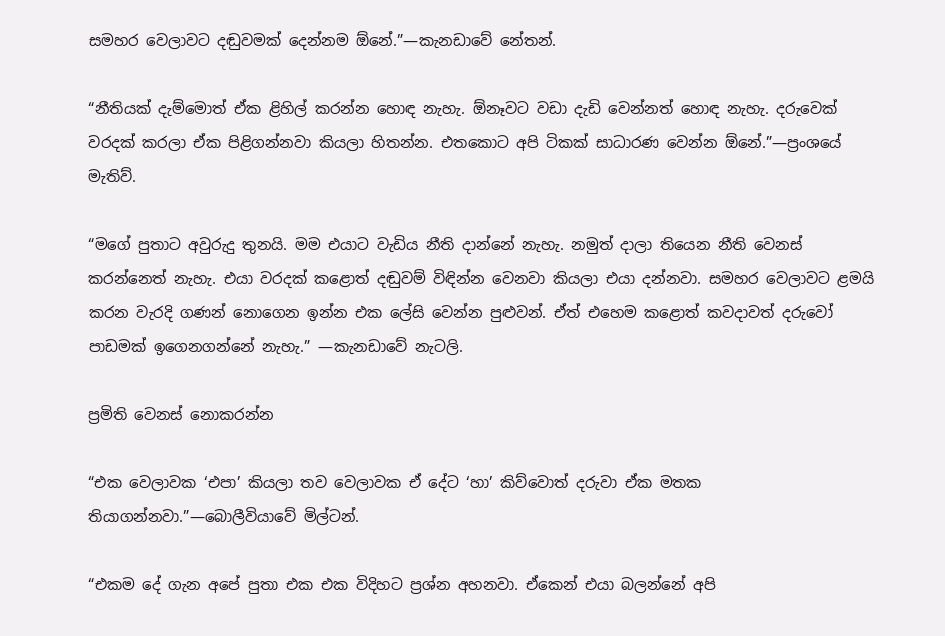සමහර වෙලාවට දඬුවමක් දෙන්නම ඕනේ.”—කැනඩාවේ නේතන්.

“නීතියක් දැම්මොත් ඒක ළිහිල් කරන්න හොඳ නැහැ. ඕනෑවට වඩා දැඩි වෙන්නත් හොඳ නැහැ. දරුවෙක් වරදක් කරලා ඒක පිළිගන්නවා කියලා හිතන්න. එතකොට අපි ටිකක් සාධාරණ වෙන්න ඕනේ.”—ප්‍රංශයේ මැතිව්.

“මගේ පුතාට අවුරුදු තුනයි. මම එයාට වැඩිය නීති දාන්නේ නැහැ. නමුත් දාලා තියෙන නීති වෙනස් කරන්නෙත් නැහැ. එයා වරදක් කළොත් දඬුවම් විඳින්න වෙනවා කියලා එයා දන්නවා. සමහර වෙලාවට ළමයි කරන වැරදි ගණන් නොගෙන ඉන්න එක ලේසි වෙන්න පුළුවන්. ඒත් එහෙම කළොත් කවදාවත් දරුවෝ පාඩමක් ඉගෙනගන්නේ නැහැ.” —කැනඩාවේ නැටලි.

ප්‍රමිති වෙනස් නොකරන්න

“එක වෙලාවක ‘එපා’ කියලා තව වෙලාවක ඒ දේට ‘හා’ කිව්වොත් දරුවා ඒක මතක තියාගන්නවා.”—බොලීවියාවේ මිල්ටන්.

“එකම දේ ගැන අපේ පුතා එක එක විදිහට ප්‍රශ්න අහනවා. ඒකෙන් එයා බලන්නේ අපි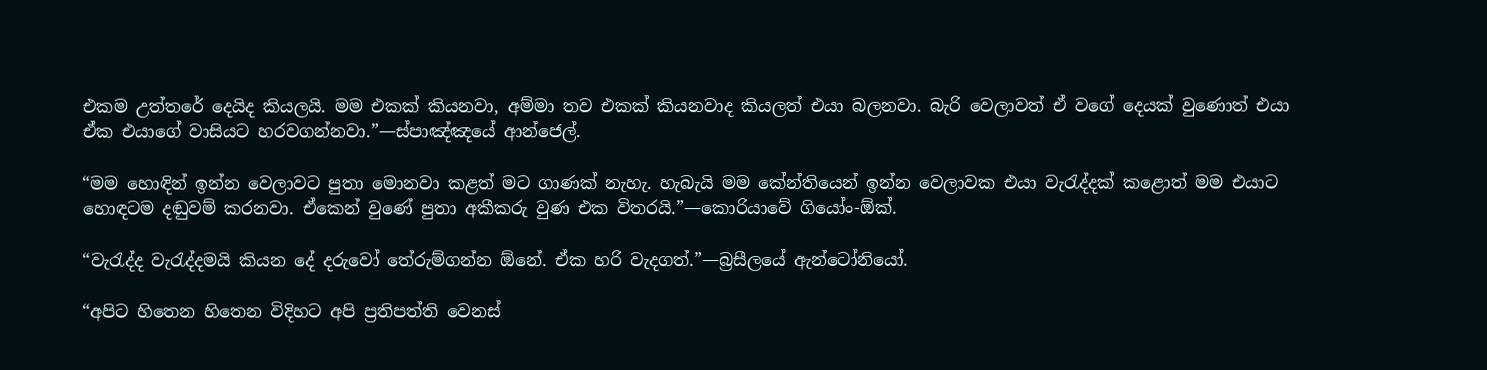එකම උත්තරේ දෙයිද කියලයි. මම එකක් කියනවා, අම්මා තව එකක් කියනවාද කියලත් එයා බලනවා. බැරි වෙලාවත් ඒ වගේ දෙයක් වුණොත් එයා ඒක එයාගේ වාසියට හරවගන්නවා.”—ස්පාඤ්ඤයේ ආන්ජෙල්.

“මම හොඳින් ඉන්න වෙලාවට පුතා මොනවා කළත් මට ගාණක් නැහැ. හැබැයි මම කේන්තියෙන් ඉන්න වෙලාවක එයා වැරැද්දක් කළොත් මම එයාට හොඳටම දඬුවම් කරනවා. ඒකෙන් වුණේ පුතා අකීකරු වුණ එක විතරයි.”—කොරියාවේ ගියෝං-ඕක්.

“වැරැද්ද වැරැද්දමයි කියන දේ දරුවෝ තේරුම්ගන්න ඕනේ. ඒක හරි වැදගත්.”—බ්‍රසීලයේ ඇන්ටෝනියෝ.

“අපිට හිතෙන හිතෙන විදිහට අපි ප්‍රතිපත්ති වෙනස්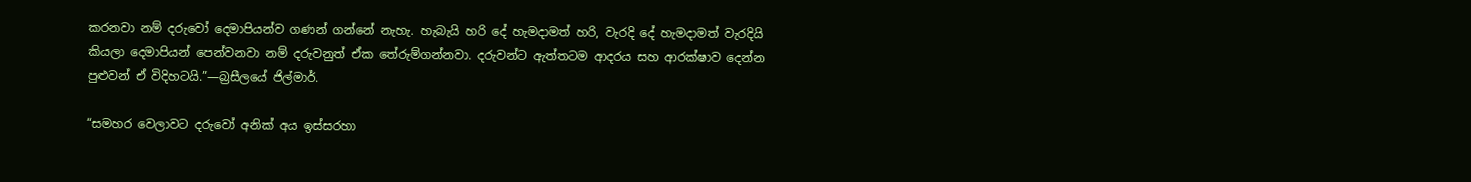කරනවා නම් දරුවෝ දෙමාපියන්ව ගණන් ගන්නේ නැහැ. හැබැයි හරි දේ හැමදාමත් හරි, වැරදි දේ හැමදාමත් වැරදියි කියලා දෙමාපියන් පෙන්වනවා නම් දරුවනුත් ඒක තේරුම්ගන්නවා. දරුවන්ට ඇත්තටම ආදරය සහ ආරක්ෂාව දෙන්න පුළුවන් ඒ විදිහටයි.”—බ්‍රසීලයේ ජිල්මාර්.

“සමහර වෙලාවට දරුවෝ අනික් අය ඉස්සරහා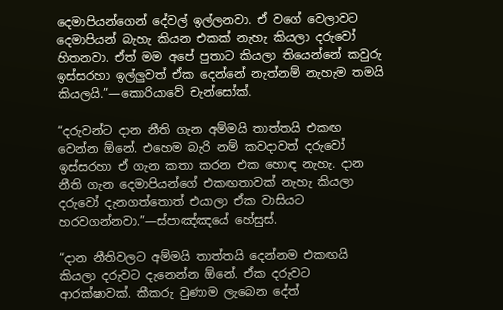දෙමාපියන්ගෙන් දේවල් ඉල්ලනවා. ඒ වගේ වෙලාවට දෙමාපියන් බැහැ කියන එකක් නැහැ කියලා දරුවෝ හිතනවා. ඒත් මම අපේ පුතාට කියලා තියෙන්නේ කවුරු ඉස්සරහා ඉල්ලුවත් ඒක දෙන්නේ නැත්නම් නැහැම තමයි කියලයි.”—කොරියාවේ චැන්සෝක්.

“දරුවන්ට දාන නීති ගැන අම්මයි තාත්තයි එකඟ වෙන්න ඕනේ. එහෙම බැරි නම් කවදාවත් දරුවෝ ඉස්සරහා ඒ ගැන කතා කරන එක හොඳ නැහැ. දාන නීති ගැන දෙමාපියන්ගේ එකඟතාවක් නැහැ කියලා දරුවෝ දැනගත්තොත් එයාලා ඒක වාසියට හරවගන්නවා.”—ස්පාඤ්ඤයේ හේසුස්.

“දාන නීතිවලට අම්මයි තාත්තයි දෙන්නම එකඟයි කියලා දරුවට දැනෙන්න ඕනේ. ඒක දරුවට ආරක්ෂාවක්. කීකරු වුණාම ලැබෙන දේත්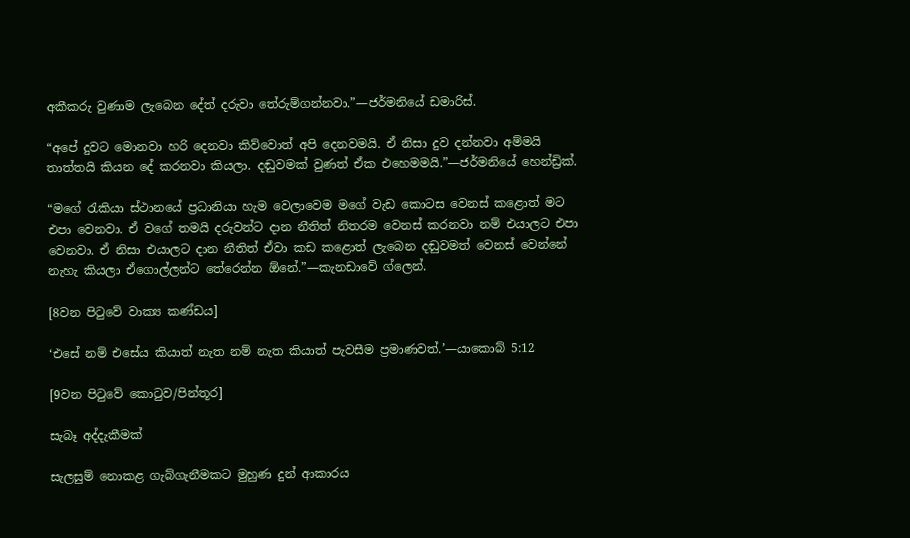අකීකරු වුණාම ලැබෙන දේත් දරුවා තේරුම්ගන්නවා.”—ජර්මනියේ ඩමාරිස්.

“අපේ දුවට මොනවා හරි දෙනවා කිව්වොත් අපි දෙනවමයි. ඒ නිසා දුව දන්නවා අම්මයි තාත්තයි කියන දේ කරනවා කියලා. දඬුවමක් වුණත් ඒක එහෙමමයි.”—ජර්මනියේ හෙන්ඩ්‍රික්.

“මගේ රැකියා ස්ථානයේ ප්‍රධානියා හැම වෙලාවෙම මගේ වැඩ කොටස වෙනස් කළොත් මට එපා වෙනවා. ඒ වගේ තමයි දරුවන්ට දාන නීතිත් නිතරම වෙනස් කරනවා නම් එයාලට එපා වෙනවා. ඒ නිසා එයාලට දාන නීතිත් ඒවා කඩ කළොත් ලැබෙන දඬුවමත් වෙනස් වෙන්නේ නැහැ කියලා ඒගොල්ලන්ට තේරෙන්න ඕනේ.”—කැනඩාවේ ග්ලෙන්.

[8වන පිටුවේ වාක්‍ය කණ්ඩය]

‘එසේ නම් එසේය කියාත් නැත නම් නැත කියාත් පැවසීම ප්‍රමාණවත්.’—යාකොබ් 5:12

[9වන පිටුවේ කොටුව/පින්තූර]

සැබෑ අද්දැකීමක්

සැලසුම් නොකළ ගැබ්ගැනීමකට මුහුණ දුන් ආකාරය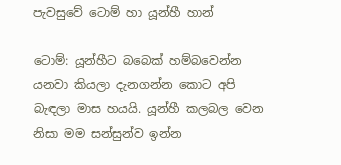පැවසුවේ ටොම් හා යූන්හී හාන්

ටොම්: යූන්හීට බබෙක් හම්බවෙන්න යනවා කියලා දැනගන්න කොට අපි බැඳලා මාස හයයි. යූන්හී කලබල වෙන නිසා මම සන්සුන්ව ඉන්න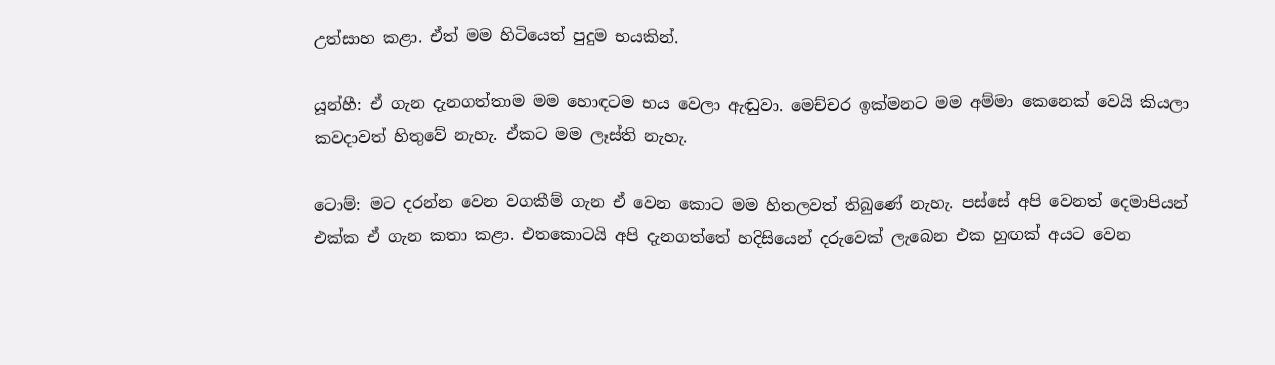උත්සාහ කළා. ඒත් මම හිටියෙත් පුදුම භයකින්.

යූන්හී: ඒ ගැන දැනගත්තාම මම හොඳටම භය වෙලා ඇඬුවා. මෙච්චර ඉක්මනට මම අම්මා කෙනෙක් වෙයි කියලා කවදාවත් හිතුවේ නැහැ. ඒකට මම ලෑස්ති නැහැ.

ටොම්: මට දරන්න වෙන වගකීම් ගැන ඒ වෙන කොට මම හිතලවත් තිබුණේ නැහැ. පස්සේ අපි වෙනත් දෙමාපියන් එක්ක ඒ ගැන කතා කළා. එතකොටයි අපි දැනගත්තේ හදිසියෙන් දරුවෙක් ලැබෙන එක හුඟක් අයට වෙන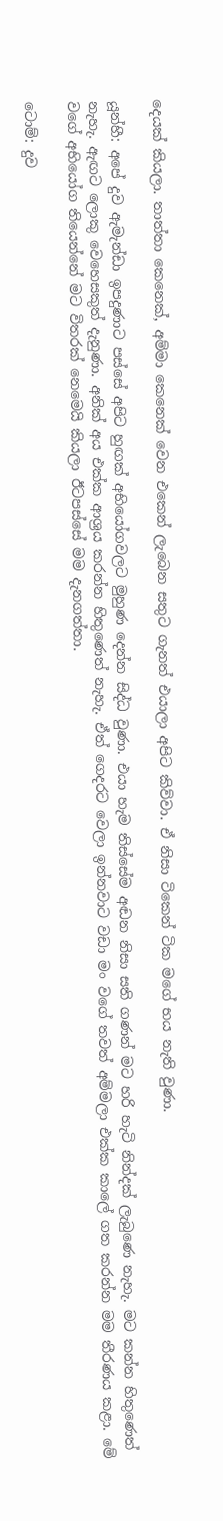දෙයක් කියලා. තාත්තා කෙනෙක්, අම්මා කෙනෙක් වෙන එකෙන් ලැබෙන සතුට ගැනත් එයාලා අපිට කිව්වා. ඒ නිසා ටිකෙන් ටික මගේ භය නැති වුණා.

යූන්හී: අපේ දුව ඇමැන්ඩා ඉපදුණාට පස්සේ අපිට හුඟක් අභියෝගවලට මුහුණ දෙන්න සිද්ධ වුණා. එයා හැම තිස්සේම අඬන නිසා සති ගණන් මට හරි හැටි නින්දක් ලැබුණෙ නැහැ. මට කන්න හිතුණෙත් නැහැ. ඇඟට ලොකු වෙහෙසකුත් දැනුණා. අනික් අය එක්ක ආශ්‍රය කරන්න හිතුණෙත් නැහැ. ඒත් ගෙදරට වෙලා ඉන්නවාට වඩා මං වගේ තවත් අම්මලා එක්ක කාලේ ගත කරන්න මම තීරණය කළා. මේ වගේ අභියෝග තියෙන්නේ මට විතරක් නෙමෙයි කියලා ඊටපස්සේ මම දැනගත්තා.

ටොම්: දුව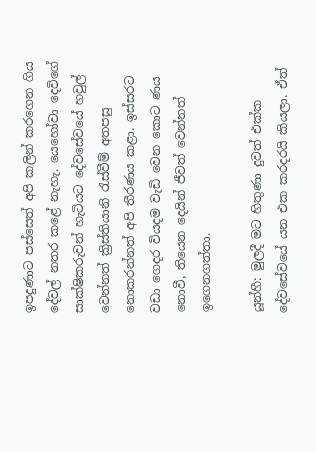ඉපදුණාට පස්සෙත් අපි කලින් කරගෙන ගිය දේවල් නතර කළේ නැහැ. යෙහෝවා දෙවිගේ සාක්ෂිකරුවන් හැටියට දේවසේවයේ හවුල් වෙන්නත් ක්‍රිස්තියානි රැස්වීම් අතපසු නොකරන්නත් අපි තීරණය කළා. ඉස්සරට වඩා ගෙදර වියදම වැඩි වෙන කොට ණය නොවී, තියෙන දෙයින් ජීවත් වෙන්නත් ඉගෙනගත්තා.

යූන්හී: මුලදී මට හිතුණා දුවත් එක්ක දේවසේවයේ යන එක කරදරයි කියලා. ඒත්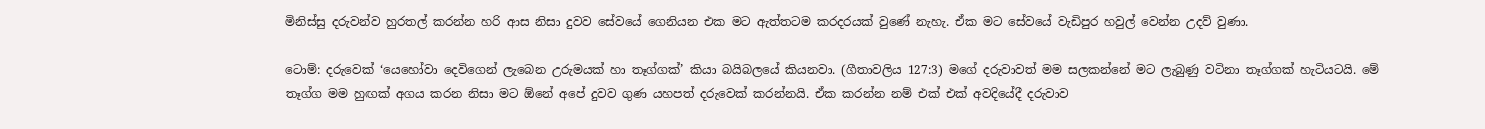මිනිස්සු දරුවන්ව හුරතල් කරන්න හරි ආස නිසා දුවව සේවයේ ගෙනියන එක මට ඇත්තටම කරදරයක් වුණේ නැහැ. ඒක මට සේවයේ වැඩිපුර හවුල් වෙන්න උදව් වුණා.

ටොම්: දරුවෙක් ‘යෙහෝවා දෙවිගෙන් ලැබෙන උරුමයක් හා තෑග්ගක්’ කියා බයිබලයේ කියනවා. (ගීතාවලිය 127:3) මගේ දරුවාවත් මම සලකන්නේ මට ලැබුණු වටිනා තෑග්ගක් හැටියටයි. මේ තෑග්ග මම හුඟක් අගය කරන නිසා මට ඕනේ අපේ දුවව ගුණ යහපත් දරුවෙක් කරන්නයි. ඒක කරන්න නම් එක් එක් අවදියේදී දරුවාව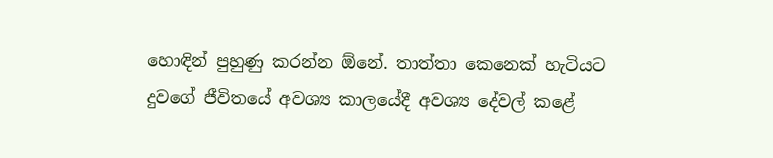හොඳින් පුහුණු කරන්න ඕනේ. තාත්තා කෙනෙක් හැටියට දුවගේ ජීවිතයේ අවශ්‍ය කාලයේදී අවශ්‍ය දේවල් කළේ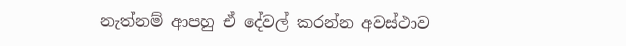නැත්නම් ආපහු ඒ දේවල් කරන්න අවස්ථාව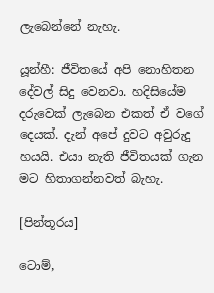ලැබෙන්නේ නැහැ.

යූන්හී: ජීවිතයේ අපි නොහිතන දේවල් සිදු වෙනවා. හදිසියේම දරුවෙක් ලැබෙන එකත් ඒ වගේ දෙයක්. දැන් අපේ දුවට අවුරුදු හයයි. එයා නැති ජීවිතයක් ගැන මට හිතාගන්නවත් බැහැ.

[පින්තූරය]

ටොම්,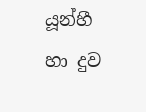යූන්හී හා දුව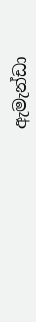ඇමැන්ඩා